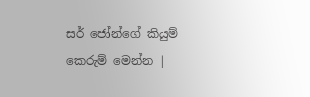සර් ජෝන්ගේ කියුම් කෙරුම් මෙන්න |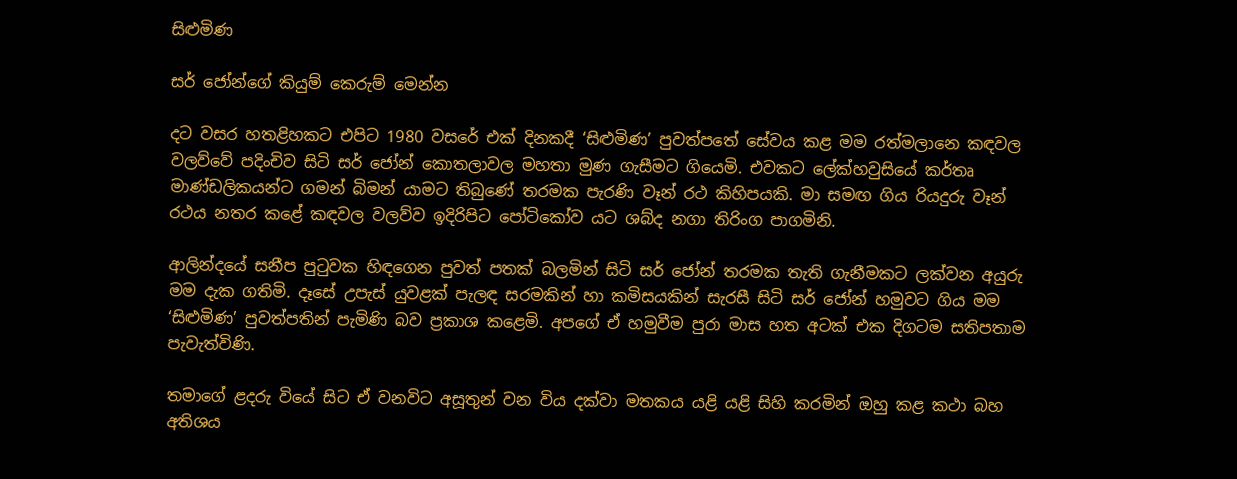සිළුමිණ

සර් ජෝන්ගේ කියුම් කෙරුම් මෙන්න

දට වසර හතළිහකට එපිට 1980 වසරේ එක් දිනකදී ‘සිළුමිණ’ පුවත්පතේ සේවය කළ මම රත්මලානෙ කඳවල වලව්වේ පදිංචිව සිටි සර් ජෝන් කොතලාවල මහතා මුණ ගැසීමට ගියෙමි. එවකට ලේක්හවුසියේ කර්තෘ මාණ්ඩලිකයන්ට ගමන් බිමන් යාමට තිබුණේ තරමක පැරණි වෑන් රථ කිහිපයකි‍. මා සමඟ ගිය රියදුරු වෑන් රථය නතර කළේ කඳවල වලව්ව ඉදිරිපිට පෝටිකෝව යට ශබ්ද නගා තිරිංග පාගමිනි.

ආලින්දයේ සනීප පුටුවක හිඳගෙන පුවත් පතක් බලමින් සිටි සර් ජෝන් තරමක තැති ගැනීමකට ලක්වන අයුරු මම දැක ගතිමි. දෑසේ උපැස් යුවළක් පැලඳ සරමකින් හා කමිසයකින් සැරසී සිටි සර් ජෝන් හමුවට ගිය මම ‘සිළුමිණ’ පුවත්පතින් පැමිණි බව ප්‍රකාශ කළෙමි. අපගේ ඒ හමුවීම පුරා මාස හත අටක් එක දිගටම සතිපතාම පැවැත්විණි.

තමාගේ ළදරු වියේ සිට ඒ වනවිට අසූතුන් වන විය දක්වා මතකය යළි යළි සිහි කරමින් ඔහු කළ කථා බහ අතිශය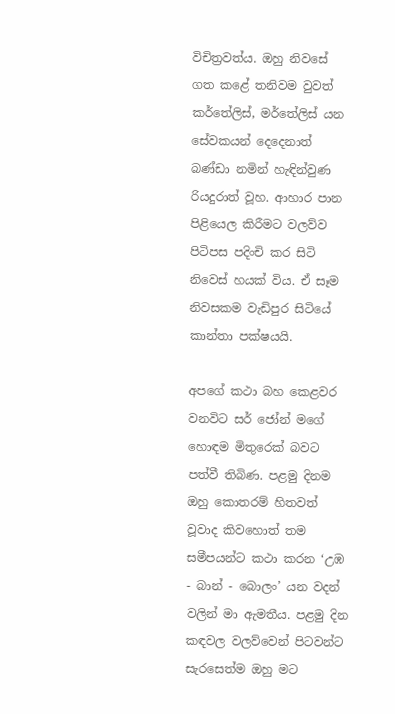විචිත්‍රවත්ය. ඔහු නිවසේ ගත කළේ තනිවම වුවත් කර්තේලිස්, මර්තේලිස් යන සේවකයන් දෙදෙනාත් බණ්ඩා නමින් හැඳින්වුණ රියදුරාත් වූහ. ආහාර පාන පිළියෙල කිරීමට වලව්ව පිටිපස පදිංචි කර සිටි නිවෙස් හයක් විය. ඒ සෑම නිවසකම වැඩිපුර සිටියේ කාන්තා පක්ෂයයි.

අපගේ කථා බහ කෙළවර වනවිට සර් ‍ජෝන් මගේ හොඳම මිතුරෙක් බවට පත්වී තිබිණ. පළමු දිනම ඔහු කොතරම් හිතවත් වූවාද කිවහොත් තම සමීපයන්ට කථා කරන ‘උඹ - බාන් - බොලං’ යන වදන් වලින් මා ඇමතීය. පළමු දින කඳවල වලව්වෙන් පිටවන්ට සැරසෙත්ම ඔහු මට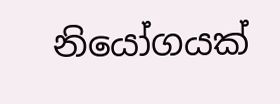නියෝගයක්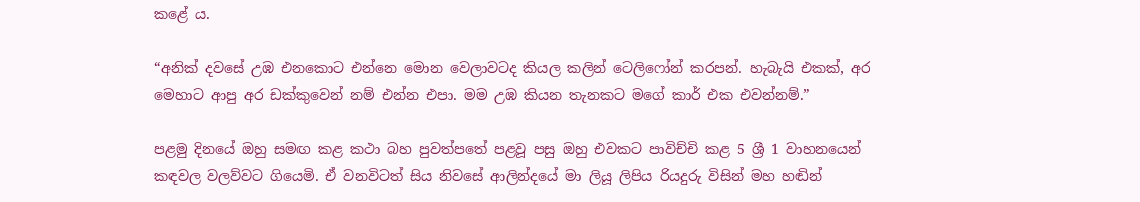කළේ ය.

“අනික් දවසේ උඹ එනකොට එන්නෙ මොන වෙලාවටද කියල කලින් ටෙලිෆෝන් කරපන්. හැබැයි එකක්, අර මෙහාට ආපු අර ඩක්කුවෙන් නම් එන්න එපා. මම උඹ කියන තැනකට මගේ කාර් එක එවන්නම්.”

පළමු දිනයේ ඔහු සමඟ කළ කථා බහ පුවත්පතේ පළවූ පසු ඔහු එවකට පාවිච්චි කළ 5 ශ්‍රී 1 වාහනයෙන් කඳවල වලව්වට ගියෙමි. ඒ වනවිටත් සිය නිවසේ ආලින්දයේ මා ලියූ ලිපිය රියදුරු විසින් මහ හඬින්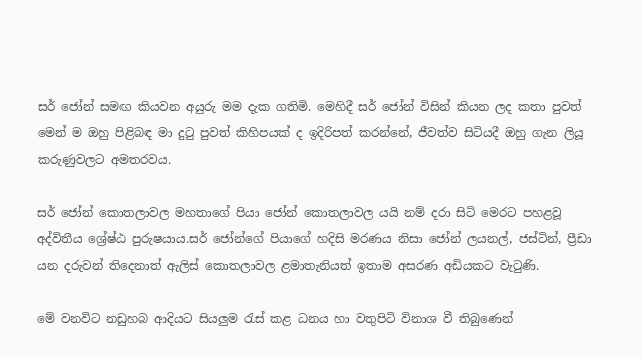සර් ජෝන් සමඟ කියවන අයුරු මම දැක ගතිමි. මෙහිදී සර් ජෝන් විසින් කියන ලද කතා පුවත් මෙන් ම ඔහු පිළිබඳ මා දුටු පුවත් කිහිපයක් ද ඉදිරිපත් කරන්නේ, ජීවත්ව සිටියදී ඔහු ගැන ලියූ කරුණුවලට අමතරවය.

සර් ජෝන් කොතලාවල මහතාගේ පියා ජෝන් කොතලාවල යයි නම් දරා සිටි මෙරට පහළවූ අද්විතීය ශ්‍රේෂ්ඨ පුරුෂයාය.සර් ජෝන්ගේ පියාගේ හදිසි මරණය නිසා ජෝන් ලයනල්, ජස්ටින්, ප්‍රීඩා යන දරුවන් තිදෙනාත් ඇලිස් කොතලාවල ළමාතැනියත් ඉතාම අසරණ අඩියකට වැටුණි.

මේ වනවිට නඩුහබ ආදියට සියලුම රැස් කළ ධනය හා වතුපිටි විනාශ වී තිබුණෙන්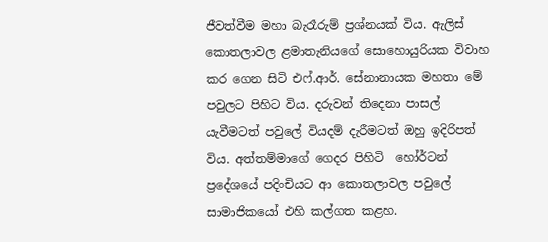ජීවත්වීම මහා බැරෑරුම් ප්‍රශ්නයක් විය. ඇලිස් කොතලාවල ළමාතැනියගේ සොහොයුරියක විවාහ කර ගෙන සිටි එෆ්.ආර්. සේනානායක මහතා මේ පවුලට පිහිට විය. දරුවන් තිදෙනා පාසල් යැවීමටත් පවුලේ වියදම් දැරීමටත් ඔහු ඉදිරිපත් විය. අත්තම්මාගේ ගෙදර පිහිටි ‍ හෝර්ටන් ප්‍රදේශයේ පදිංචියට ආ කොතලාවල පවුලේ සාමාජිකයෝ එහි කල්ගත කළහ.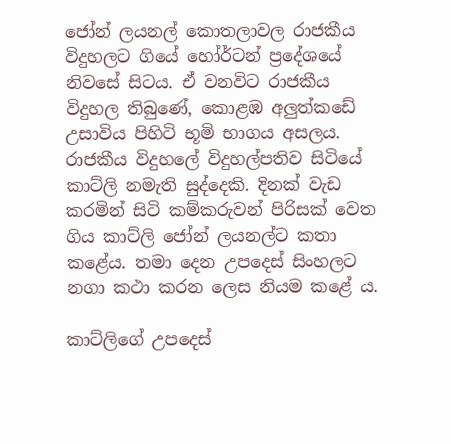ජෝන් ලයනල් කොතලාවල රාජකීය විදුහලට ගියේ හෝර්ටන් ප්‍රදේශයේ නිවසේ සිටය. ඒ වනවිට රාජකීය විදුහල තිබුණේ, කොළඹ අලුත්කඩේ උසාවිය පිහිටි භූමි භාගය අසලය. රාජකීය විදුහලේ විදුහල්පතිව සිටියේ කාට්ලි නමැති සුද්දෙකි‍. දිනක් වැඩ කරමින් සිටි කම්කරුවන් පිරිසක් වෙත ගිය කාට්ලි ජෝන් ලයනල්ට කතා කළේය. තමා දෙන උපදෙස් සිංහලට නගා කථා කරන ලෙස නියම කළේ ය.

කාට්ලිගේ උපදෙස්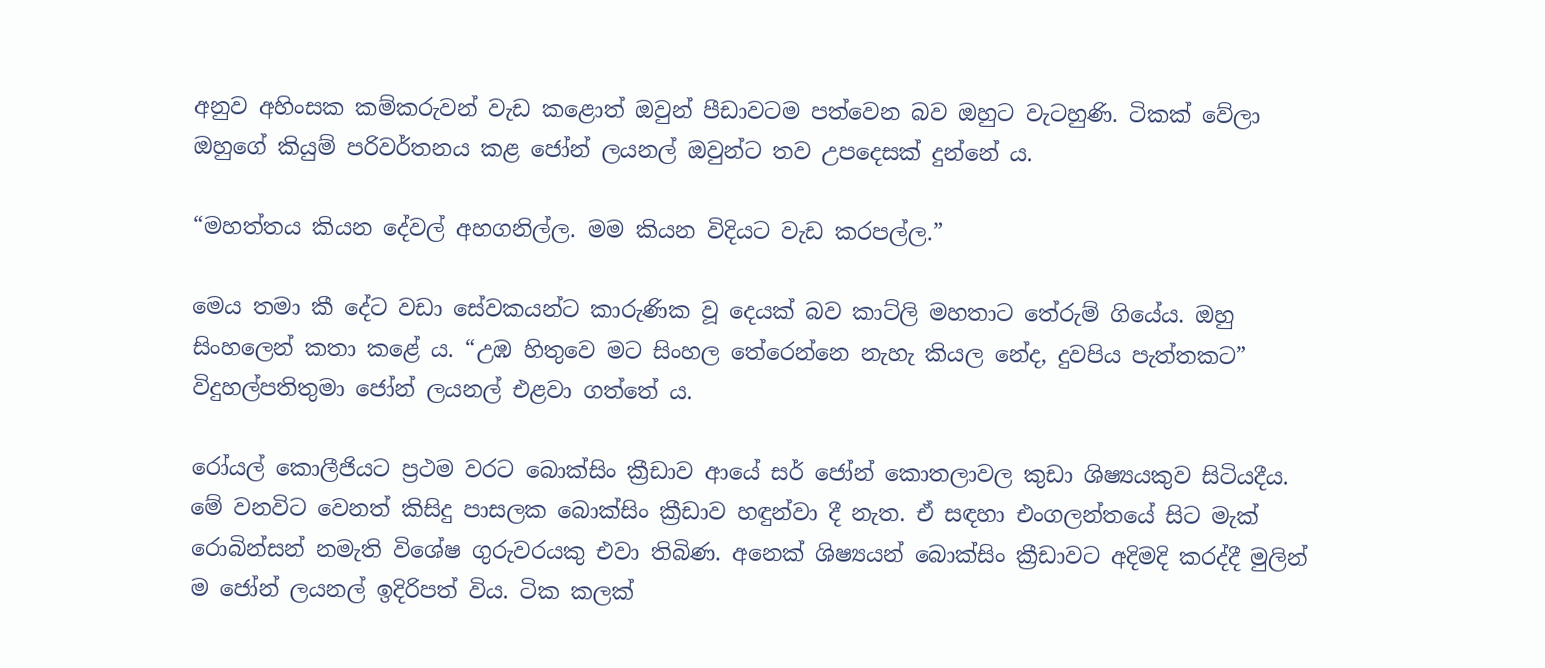අනුව අහිංසක කම්කරුවන් වැඩ කළොත් ඔවුන් පීඩාවටම පත්වෙන බව ඔහුට වැටහුණි. ටිකක් වේලා ඔහුගේ කියුම් පරිවර්තනය කළ ජෝන් ලයනල් ඔවුන්ට තව උපදෙසක් දුන්නේ ය.

“මහත්තය කියන දේවල් අහගනිල්ල. මම කියන විදියට වැඩ කරපල්ල.”

මෙය තමා කී දේට වඩා සේවකයන්ට කාරුණික වූ දෙයක් බව කාට්ලි මහතාට තේරුම් ගියේය. ඔහු සිංහලෙන් කතා කළේ ය. “උඹ හිතුවෙ මට සිංහල තේරෙන්නෙ නැහැ කියල නේද, දුවපිය පැත්තකට” විදුහල්පතිතුමා ජෝන් ලයනල් එළවා ගත්තේ ය.

රෝයල් කොලීජියට ප්‍රථම වරට බොක්සිං ක්‍රීඩාව ආයේ සර් ජෝන් කොතලාවල කුඩා ශිෂ්‍යයකුව සිටියදීය. මේ වනවිට වෙනත් කිසිදු පාසලක බොක්සිං ක්‍රීඩාව හඳුන්වා දී නැත. ඒ සඳහා එංගලන්තයේ සිට මැක් රොබින්සන් නමැති විශේෂ ගුරුවරයකු එවා තිබිණ. අනෙක් ශිෂ්‍යයන් බොක්සිං ක්‍රීඩාවට අදිමදි කරද්දී මුලින් ම ජෝන් ලයනල් ඉදිරිපත් විය. ටික කලක්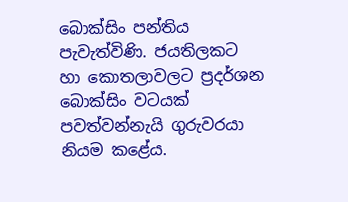බොක්සිං පන්තිය පැවැත්විණි. ජයතිලකට හා‍ කොතලාවලට ප්‍රදර්ශන බොක්සිං වටයක් පවත්වන්නැයි ගුරුවරයා නියම කළේය.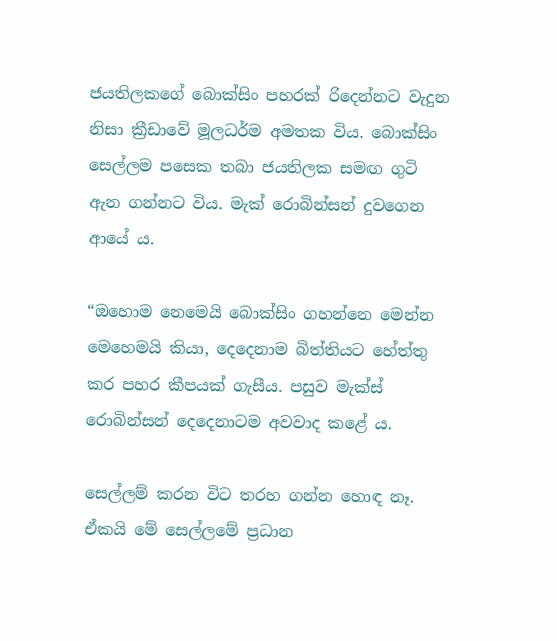ජයතිලකගේ බොක්සිං පහරක් රිදෙන්නට වැදුන නිසා ක්‍රීඩාවේ මූලධර්ම අමතක විය. බොක්සිං සෙල්ලම පසෙක තබා ජයතිලක සමඟ ගුටි ඇන ගන්නට විය. මැක් රොබින්සන් දුවගෙන ආයේ ය.

“ඔහොම නෙමෙයි බොක්සිං ගහන්නෙ මෙන්න මෙහෙමයි කියා, දෙදෙනාම බිත්තියට හේත්තු කර පහර කීපයක් ගැසීය‍. පසුව මැක්ස් රොබින්සන් දෙදෙනාටම අවවාද කළේ ය.

සෙල්ලම් කරන විට තරහ ගන්න හොඳ නෑ. ඒකයි මේ සෙල්ලමේ ප්‍රධාන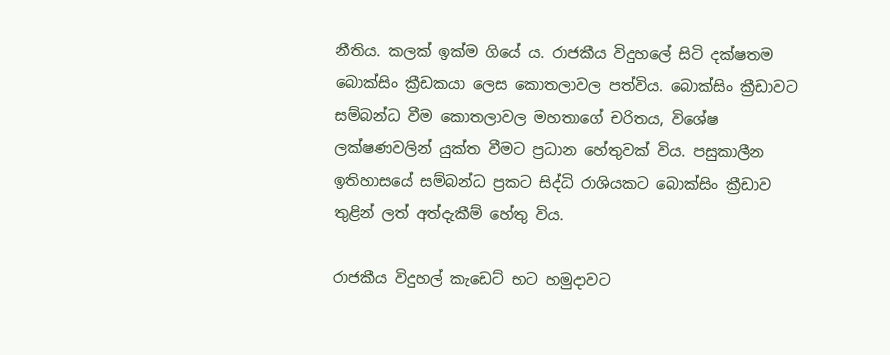නීතිය. කලක් ඉක්ම ගියේ ය. රාජකීය විදුහලේ සිටි දක්ෂතම බොක්සිං ක්‍රීඩකයා ලෙස කොතලාවල පත්විය. බොක්සිං ක්‍රීඩාවට සම්බන්ධ වීම කොතලාවල මහතාගේ චරිතය, විශේෂ ලක්ෂණවලින් යුක්ත වීමට ප්‍රධාන හේතුවක් විය. පසුකාලීන ඉතිහාසයේ සම්බන්ධ ප්‍රකට සිද්ධි රාශියකට බොක්සිං ක්‍රීඩාව තුළින් ලත් අත්දැකීම් හේතු විය.

රාජකීය විදුහල් කැඩෙට් භට හමුදාවට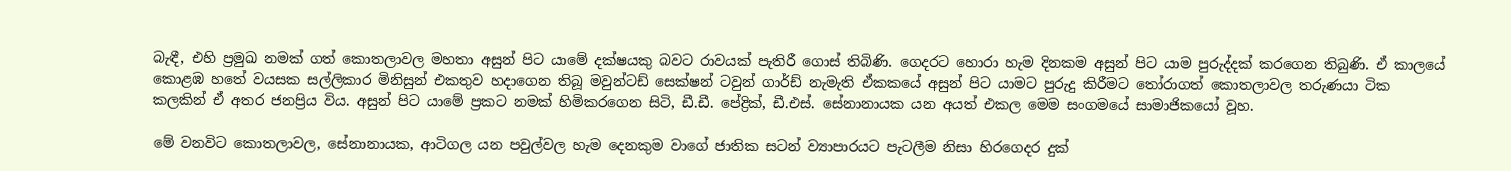බැඳී, එහි ප්‍රමුඛ නමක් ගත් කොතලාවල මහතා අසුන් පිට යාමේ දක්ෂයකු බවට රාවයක් පැතිරී ගොස් තිබිණි. ගෙදරට හොර‍ා හැම දිනකම අසුන් පිට යාම පුරුද්දක් කරගෙන තිබුණි. ඒ කාලයේ කොළඹ හතේ වයසක සල්ලිකාර මිනිසුන් එකතුව හදාගෙන තිබූ මවුන්ටඩ් සෙක්ෂන් ටවුන් ගාර්ඩ් නැමැති ඒකකයේ අසුන් පිට යාමට පුරුදු කිරීමට තෝරාගත් කොතලාවල තරුණයා ටික කලකින් ඒ අතර ජනප්‍රිය විය. අසුන් පිට යාමේ ප්‍රකට නමක් හිමිකරගෙන සිටි, ඩී.ඩී. පේද්‍රික්, ඩී‍.එස්. සේනානායක යන අයත් එකල මෙම සංගමයේ සාමාජිකයෝ වූහ.

මේ වනවිට කොතලාවල, සේනානායක, ආටිගල යන පවුල්වල හැම දෙනකුම වාගේ ජාතික සටන් ව්‍යාපාරයට පැටලීම නිසා හිරගෙදර දුක්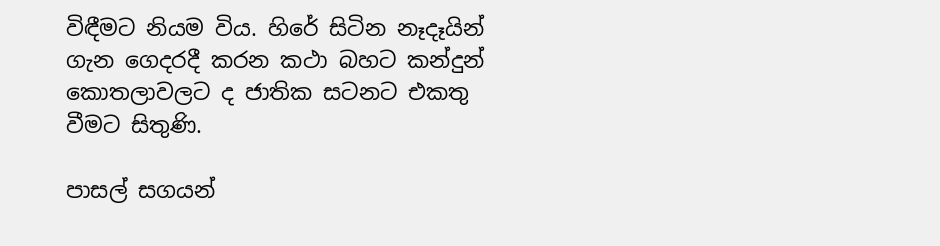විඳීමට නියම විය. හිරේ සිටින නෑදෑයින් ගැන ගෙදරදී කරන කථා බහට කන්දුන් කොතලාවලට ද ජාතික සටනට එකතු වීමට සිතුණි.

පාසල් සගයන්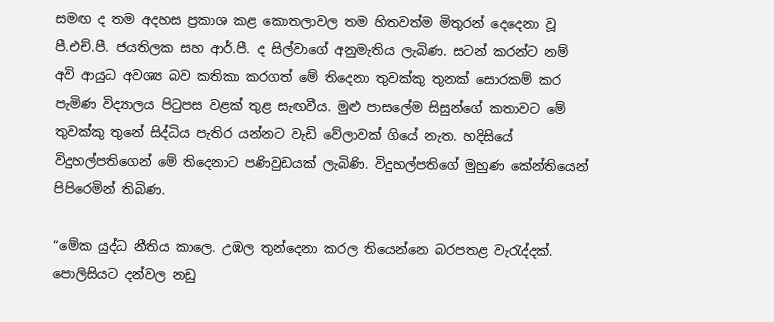සමඟ ද තම අදහස ප්‍රකාශ කළ කොතලාවල තම හිතවත්ම මිතුරන් දෙදෙනා වූ පී.එච්.පී. ජයතිලක සහ ආර්.පී. ද සිල්වාගේ අනුමැතිය ලැබිණ. සටන් කරන්ට නම් අවි ආයුධ අවශ්‍ය බව කතිකා කරගත් මේ තිදෙනා තුවක්කු තුනක් සොරකම් කර පැමිණ විද්‍යාලය පිටුපස වළක් තුළ සැඟවීය. මුළු පාසලේම සිසුන්ගේ කතාවට මේ තුවක්කු තුනේ සිද්ධිය පැතිර යන්නට වැඩි වේලාවක් ගියේ නැත. හදිසියේ විදුහල්පතිගෙන් මේ ‍තිදෙනාට පණිවුඩයක් ලැබිණි. විදුහල්පතිගේ මුහුණ කේන්තියෙන් පිපිරෙමින් තිබිණ.

“මේක යුද්ධ නීතිය කාලෙ. උඹල තුන්දෙනා කරල තියෙන්නෙ බරපතළ වැරැද්දක්. පොලිසියට දන්වල නඩු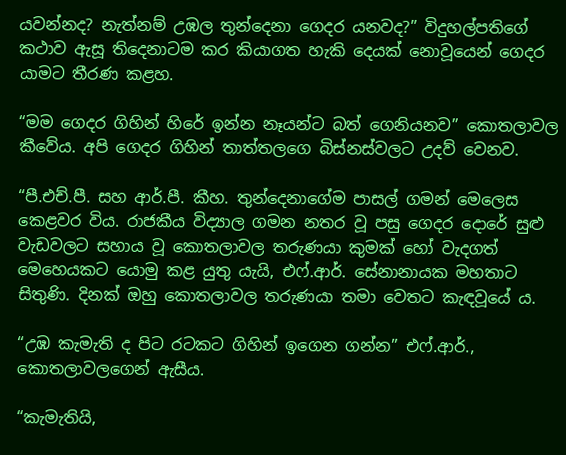යවන්නද? නැත්නම් උඹල තුන්දෙනා ගෙදර යනවද?” විදුහල්පතිගේ කථාව ඇසූ තිදෙනාටම කර කියාගත හැකි දෙයක් නොවූයෙන් ගෙදර යාමට තීරණ කළහ.

“මම ගෙදර ගිහින් හිරේ ඉන්න නෑයන්ට බත් ගෙනියනව” කොතලාවල කීවේය. අපි ගෙදර ගිහින් තාත්තලගෙ බිස්නස්වලට උදව් වෙනව.

“පී.එච්.පී. සහ ආර්.පී. කීහ. තුන්දෙනාගේම පාසල් ගමන් මෙලෙස කෙළවර විය. රාජකීය විද්‍යාල ගමන නතර වූ පසු ගෙදර දොරේ සුළු වැඩවලට සහාය වූ කොතලාවල තරුණයා කුමක් හෝ වැදගත් මෙහෙයකට යොමු කළ යුතු යැයි, එ‍‍ෆ්.ආර්. සේනානායක මහතාට සිතුණි‍. දිනක් ඔහු කොතලාවල තරුණයා තමා වෙතට කැඳවූයේ ය.

“උඹ කැමැති ද පිට රටකට ගිහින් ඉගෙන ගන්න” එෆ්.ආර්., කොතලාවලගෙන් ඇසීය.

“කැමැතියි,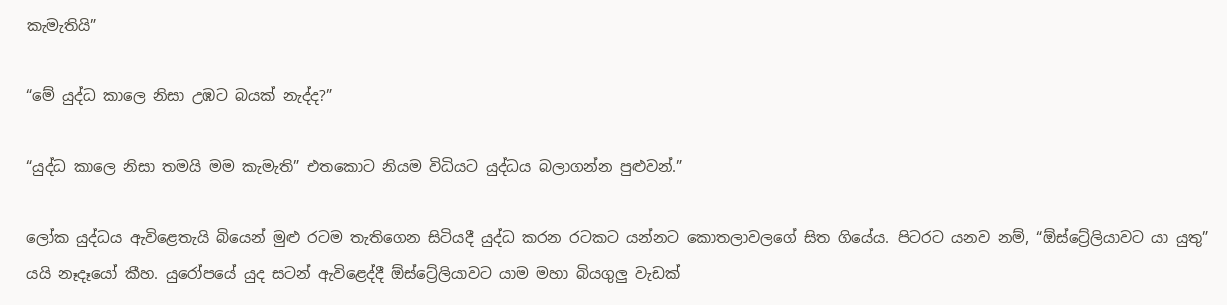කැමැතියි”

“මේ යුද්ධ කාලෙ නිසා උඹට බයක් නැද්ද?”

“යුද්ධ කාලෙ නිසා තමයි මම කැමැති” එතකොට නියම විධියට යුද්ධය බලාගන්න පුළුවන්.”

ලෝක යුද්ධය ඇවිළෙතැයි බියෙන් මුළු රටම තැතිගෙන සිටියදී යුද්ධ කරන රටකට යන්නට කොතලාවලගේ සිත ගියේය. පිටරට යනව නම්, “ඕස්ට්‍රේලියාවට යා යුතු” යයි නෑදෑයෝ කීහ. යුරෝපයේ යුද සටන් ඇවිළෙද්දී ඕස්ට්‍රේලියාවට යාම මහා බියගුලු වැඩක්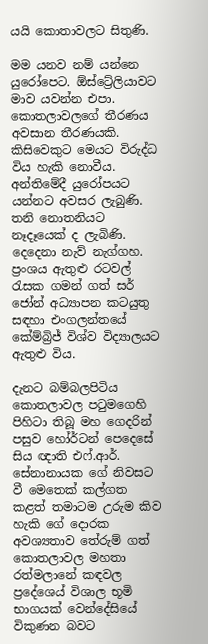යයි කොතාවලට සිතුණි.

මම යනව නම් යන්නෙ යුරෝපෙට. ඕස්ට්‍රේලියාවට මාව යවන්න එපා. කොතලාවලගේ තීරණය අවසාන තීරණයකි. කිසිවෙකුට මෙයට විරුද්ධ විය හැකි නොවීය. අන්තිමේදී යුරෝපයට යන්නට අවසර ලැබුණි. තනි නොතනියට නෑදෑයෙක් ද ලැබිණි. දෙදෙනා නැව් නැග්ගහ. ප්‍රංශය ඇතුළු ‍රටවල් රැසක ගමන් ගත් සර් ජෝන් අධ්‍යාපන කටයුතු සඳහා එංගලන්තයේ කේම්බ්‍රිජ් විශ්ව විද්‍යාලයට ඇතුළු විය.

දැනට බම්බලපිටිය කොතලාවල පටුමගෙහි පිහිටා තිබූ මහ ගෙදරින් පසුව හෝර්ටන් පෙදෙසේ සිය ඥාති එෆ්.ආර්. සේනානායක ගේ නිවසට වී මෙතෙක් කල්ගත කළත් තමාටම උරුම කිව හැකි ගේ දොරක අවශ්‍යතාව තේරුම් ගත් කොතලාවල මහතා රත්මලානේ කඳවල ප්‍රදේශ‍ෙය් විශාල භූමි භාගයක් වෙන්දේසියේ විකුණන බවට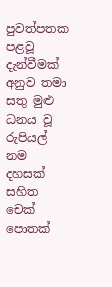පුවත්පතක පළවූ දැන්වීමක් අනුව තමා සතු මුළු ධනය වූ රුපියල් නම දහසක් සහිත චෙක් පොතක්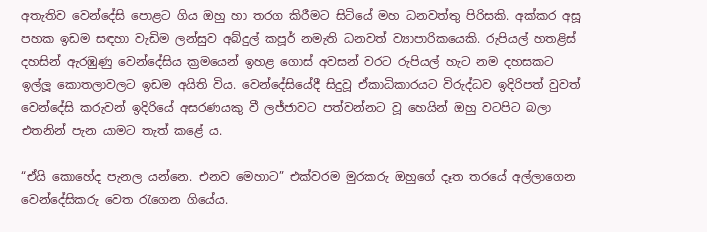අතැතිව වෙන්දේසි පොළට ගිය ඔහු හා තරග කිරීමට සිටියේ මහ ධනවත්තු පිරිසකි. අක්කර අසූ පහක ඉඩම සඳහා වැඩිම ලන්සුව අබ්දුල් කපූර් නමැති ධනවත් ව්‍යාපාරිකයෙකි. රුපියල් හතළිස් දහසින් ඇරඹුණු වෙන්දේසිය ක්‍රමයෙන් ඉහළ ගොස් අවසන් වරට රුපියල් හැට නම දහසකට ඉල්ලූ කොතලාවලට ඉඩම අයිති විය. වෙන්දේසියේදී සිදුවූ ඒකාධිකාරයට විරුද්ධව ඉදිරිපත් වුවත් වෙන්දේසි කරුවන් ඉදිරියේ අසරණයකු වී ලජ්ජාවට පත්වන්නට වූ හෙයින් ඔහු වටපිට බලා එතනින් පැන යාමට තැත් කළේ ය.

“ඒයි කොහේද පැනල යන්නෙ. එනව මෙහාට” එක්වරම මුරකරු ඔහුගේ දෑත තරයේ අල්ලාගෙන වෙන්දේසිකරු වෙත රැගෙන ගියේය.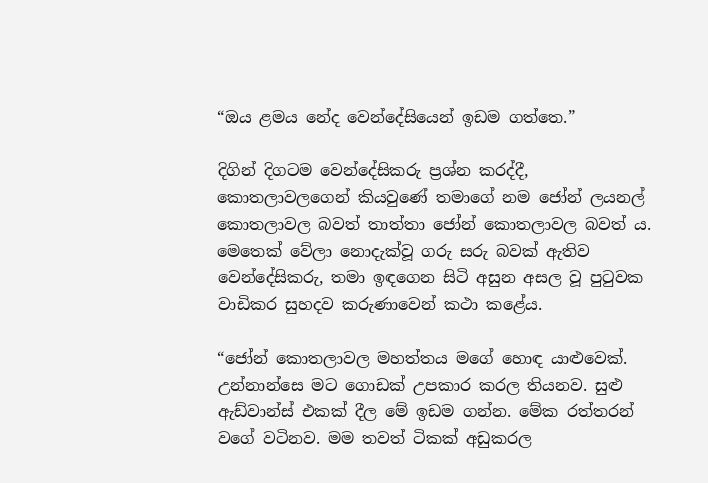“ඔය ළමය නේද වෙන්දේසියෙන් ඉඩම ගත්තෙ.”

දිගින් දිගටම වෙන්දේසිකරු ප්‍රශ්න කරද්දී, කොතලාවලගෙන් කියවුණේ තමාගේ නම ජෝන් ලයනල් කොතලාවල බවත් තාත්තා ජෝන් කොතලාවල බවත් ය. මෙතෙක් වේලා නොදැක්වූ ගරු සරු බවක් ඇතිව වෙන්දේසිකරු, තමා ඉඳගෙන සිටි අසුන අසල වූ පුටුවක වාඩිකර සුහදව කරුණාවෙන් කථා කළේය.

“ජෝන් කොතලාවල මහත්තය මගේ හොඳ යාළුවෙක්. උන්නාන්සෙ මට ගොඩක් උපකාර කරල තියනව. සුළු ඇඩ්වාන්ස් එකක් දීල මේ ඉඩම ගන්න. මේක රත්තරන් වගේ වටිනව. මම තවත් ටිකක් අඩුකරල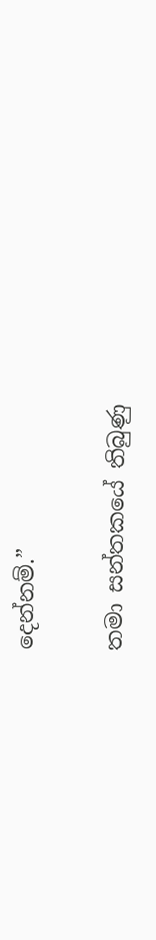දෙන්නම්.”

තමා සන්තකයේ තිබුණු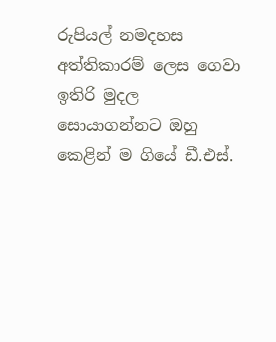රුපියල් නමදහස අත්තිකාරම් ලෙස ගෙවා ඉතිරි මුදල සොයාගන්නට ‍ඔහු කෙළින් ම ගියේ ඩී.එස්.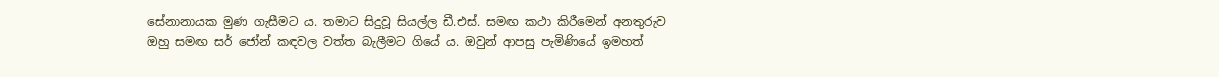සේනානායක මුණ ගැසීමට ය. තමාට සිදුවූ සියල්ල ඩී.එස්. සමඟ කථා කිරීමෙන් අනතුරුව ඔහු සමඟ සර් ජෝන් කඳවල වත්ත බැලීමට ගියේ ය. ඔවුන් ආපසු පැමිණියේ ඉමහත්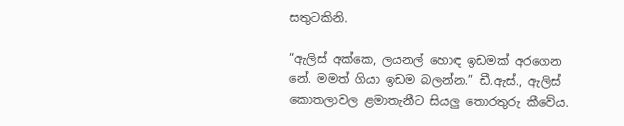සතුටකිනි.

“ඇලිස් අක්කෙ, ලයනල් හොඳ ඉඩමක් අරගෙන නේ. මමත් ගියා ඉඩම බලන්න.” ඩී‍.ඇස්., ඇලිස් කොතලාවල ළමාතැනීට සියලු තොරතුරු කීවේය.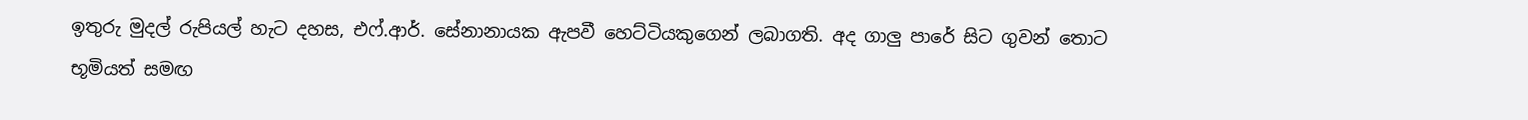ඉතුරු මුදල් රුපියල් හැට දහස, එ‍ෆ්.ආර්. සේනානායක ඇපවී හෙට්ටියකුගෙන් ලබාගති. අද ගාලු පාරේ සිට ගුවන් තොට භූමියත් සමඟ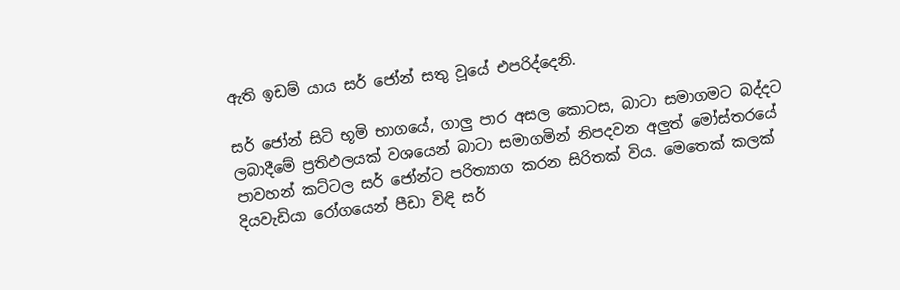ඇති ඉඩම් යාය සර් ජෝන් සතු වූයේ එපරිද්දෙනි.

සර් ජෝන් සිටි භූමි භාගයේ, ගාලු පාර අසල කොටස, බාටා සමාගමට බද්දට ලබාදීමේ ප්‍රතිඵලයක් වශයෙන් බාටා සමාගමින් නිපදවන අලුත් මෝස්තරයේ පාවහන් කට්ටල සර් ජෝන්ට පරිත්‍යාග කරන සිරිතක් විය. මෙතෙක් කලක් දියවැඩියා රෝගයෙන් පීඩා විඳි සර්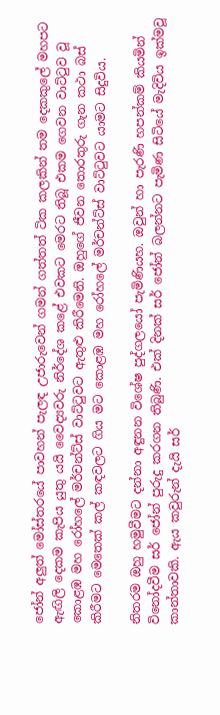ජෝන් අලුත් මෝස්තරයේ පාවහන් පැලඳ උජාරුවෙන් ගමන් ගත්තත් ටික කලකින් තම දෙකකුලේ මහපට ඇඟිලි දෙකම කැපිය යුතු යයි වෛද්‍යවරු නිර්දේශ කළේ එවකට මෙරට තිබූ එකම ගෙවන වාට්ටුව වූ කොළඹ මහ රෝහලේ මර්චන්ට්ස් වාට්ටුවට ඇතුළු කිරීමෙනි. ඔහුගේ ජීවන තොරතුරු ගැන කථා බස් කිරීමට මෙතෙක් කල් කඳවලට ගිය මට කොළඹ මහ රෝහලේ මර්චන්ට්ස් වාට්ටුවට යාමට සිදුවිය.

නිතරම ඔහු හමුවීමට දන්නා අඳුනන විශේෂ පුද්ගලයෝ පැමිණියහ. ඔවුන් හා පැරණි හපන්කම් කියමින් විනෝදවීම සර් ‍‍ජෝන් පුරුදු කරගන තිබුණි. එක් දිනක් සර් ‍ජෝන් බලන්නට පැමිණ සිටියේ මැදිවිය ඉක්මවූ කාන්තාවකි. ඇය කවුරුන් දැයි සර්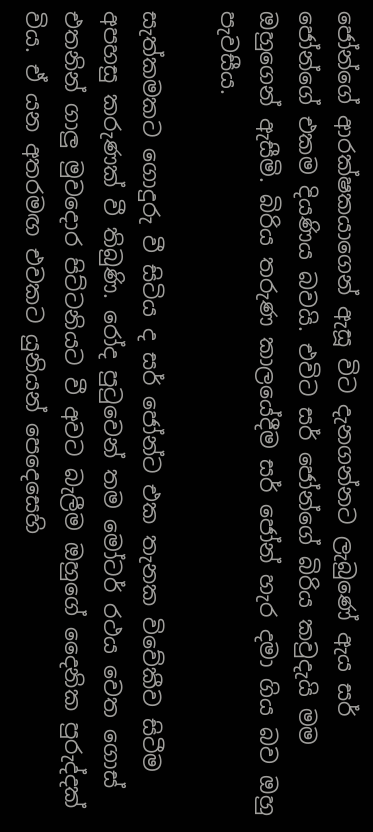ජෝන්ගේ ආරක්ෂකයාගෙන් ඇසූ විට දැනගන්නට ලැබුණේ ඇය සර් ජෝන්ගේ එකම දියණිය බවයි. එවිට සර් ජෝන්ගේ බිරිය කවුදැයි මම ඔහුගෙන් ඇසීමි. බිරිය තරුණ කාලයේදීම සර් ජෝන් හැර දමා ගිය බව ඔහු පැවසීය.

සැත්කමකට ගොදුරු වී සිටිය ද සර් ජෝන්ට එක තැනක විවේකීව සිටීම අපහසු කරුණක් වී තිබුණි. රෝද පුටුවෙන් තම මෝටර් රථය වෙත ගොස් එතනින් ගාලු මුවදොර පිට්ටනියට වී අවට බැලීම ඔහුගේ දෛනික පුරුද්දක් විය. ඒ යන අතරමඟ එවකට යුනියන් පෙදෙසෙහි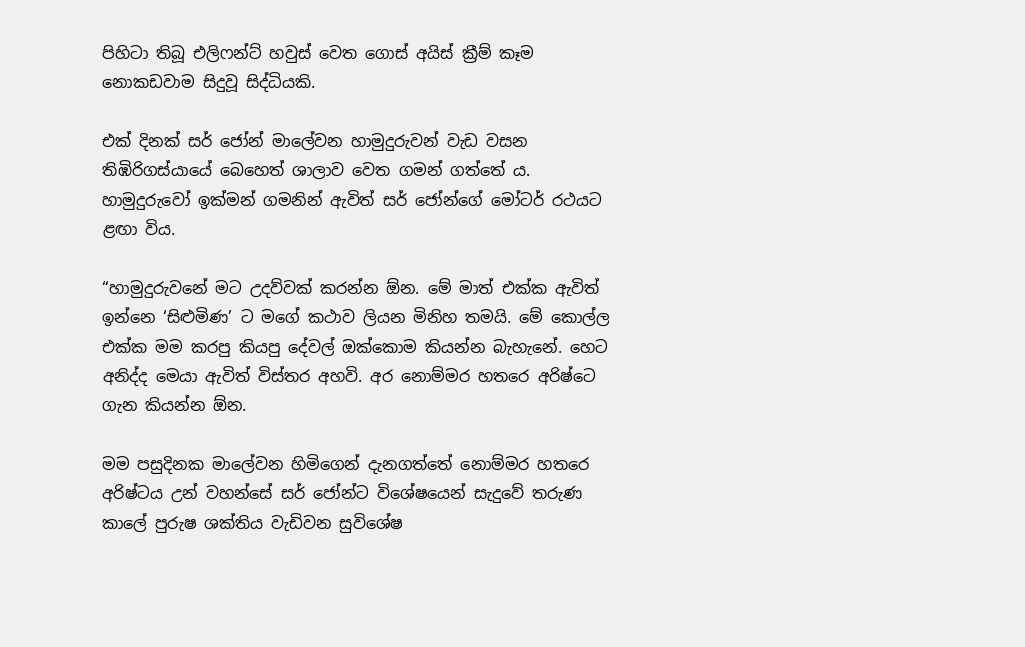පිහිටා තිබූ එලිෆන්ට් හවුස් වෙත ගොස් අයිස් ක්‍රීම් කෑම නොකඩවාම සිදුවූ සිද්ධියකි.

එක් දිනක් සර් ජෝන් මාලේවන හාමුදුරුවන් වැඩ වසන තිඹිරිගස්යායේ බෙහෙත් ශාලාව වෙත ගමන් ගත්තේ ය. හාමුදුරුවෝ ඉක්මන් ගමනින් ඇවිත් සර් ජෝන්ගේ මෝටර් රථයට ළඟා විය.

“හාමුදුරුවනේ මට උදව්වක් කරන්න ඕන. මේ මාත් එක්ක ඇවිත් ඉන්නෙ ‘සිළුමිණ’ ට මගේ කථාව ලියන මිනිහ තමයි. මේ කොල්ල එක්ක මම කරපු කියපු දේවල් ඔක්කොම කියන්න බැහැනේ. හෙට අනිද්ද මෙයා ඇවිත් විස්තර අහවි. අර නොම්මර හතරෙ අරිෂ්ටෙ ගැන කියන්න ඕ‍න.

මම පසුදිනක මාලේවන හිමිගෙන් දැනගත්තේ නොම්මර හතරෙ අරිෂ්ටය උන් වහන්සේ සර් ජෝන්ට විශේෂයෙන් සැදුවේ තරුණ කාලේ පුරුෂ ශක්තිය වැඩිවන සුවිශේෂ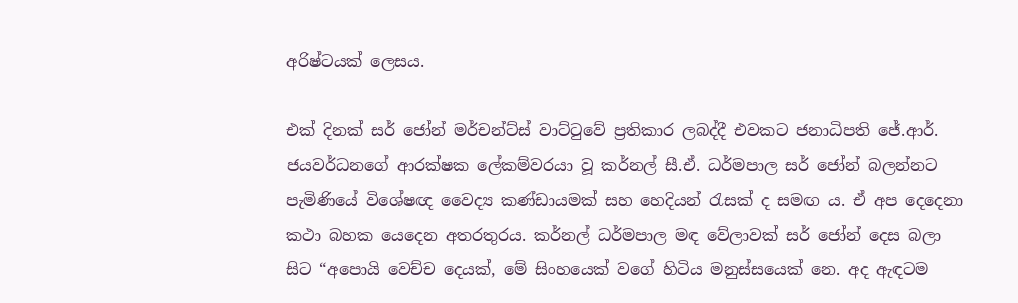අරිෂ්ටයක් ලෙසය.

එක් දිනක් සර් ජෝන් මර්චන්ට්ස් වාට්ටුවේ ප්‍රතිකාර ලබද්දී එවකට ජනාධිපති ජේ.ආර්. ජයවර්ධනගේ ආරක්ෂක ලේකම්වරයා වූ කර්නල් සී.ඒ. ධර්මපාල සර් ‍ජෝන් බලන්නට පැමිණියේ විශේෂඥ වෛද්‍ය කණ්ඩායමක් සහ හෙදියන් රැසක් ද සමඟ ය. ඒ අප දෙදෙනා කථා බහක යෙදෙන අතරතුරය. කර්නල් ධර්මපාල මඳ වේලාවක් සර් ජෝන් දෙස බලා සිට “අපොයි වෙච්ච දෙයක්, මේ සිංහයෙක් වගේ හිටිය මනුස්සයෙක් නෙ. අද ඇඳටම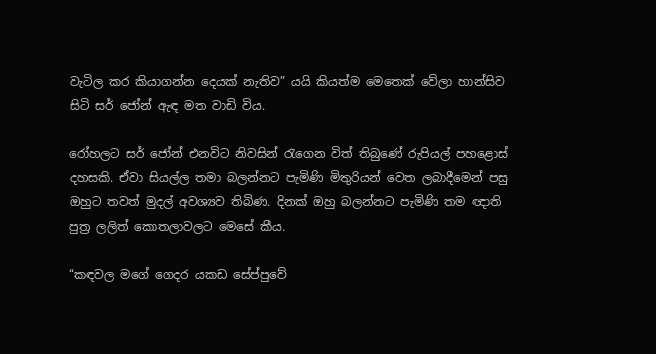වැටිල කර කියාගන්න දෙයක් නැතිව” යයි කියත්ම මෙතෙක් වේලා හාන්සිව සිටි සර් ජෝන් ඇඳ මත වාඩි විය.

රෝහලට සර් ජෝන් එනවිට නිවසින් රැගෙන විත් තිබුණේ රුපියල් පහළොස් දහසකි. ඒවා සියල්ල තමා බලන්නට පැමිණි මිතුරියන් වෙත ලබාදීමෙන් පසු ඔහුට තවත් මුදල් අවශ්‍යව තිබිණ. දිනක් ඔහු බලන්නට පැමිණි තම ඥාති පුත්‍ර ලලිත් කොතලාවලට මෙසේ කීය.

“කඳවල මගේ ගෙදර යකඩ සේප්පුවේ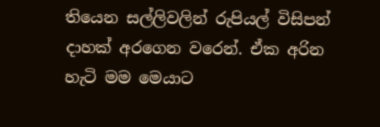තියෙන සල්ලිවලින් රුපියල් විසිපන් දාහක් අරගෙන වරෙන්. ඒක අරින හැටි මම මෙයාට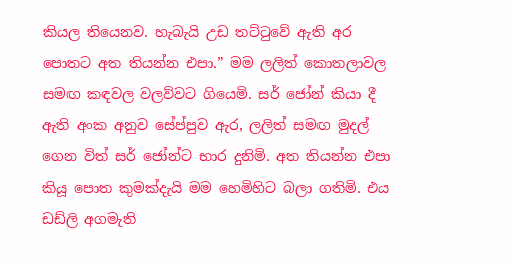කියල තියෙනව. හැබැයි උඩ තට්ටුවේ ඇති අර පොතට අත තියන්න එපා.” මම ලලිත් කොතලාවල සමඟ කඳවල වලව්වට ගියෙමි. සර් ජෝන් කියා දී ඇති අංක අනුව සේප්පුව ඇර, ලලිත් සමඟ මුදල් ගෙන විත් සර් ජෝන්ට භාර දුනිමි. අත තියන්න එපා කියූ පොත කුමක්දැයි මම හෙමිහිට බලා ගතිමි. එය ඩඩ්ලි අගමැති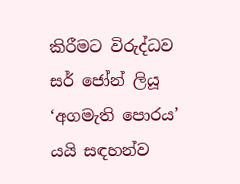කිරීමට විරුද්ධව සර් ජෝන් ලියූ ‘අගමැති පොරය’ යයි සඳහන්ව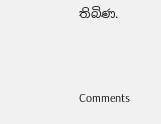තිබිණ.



Comments